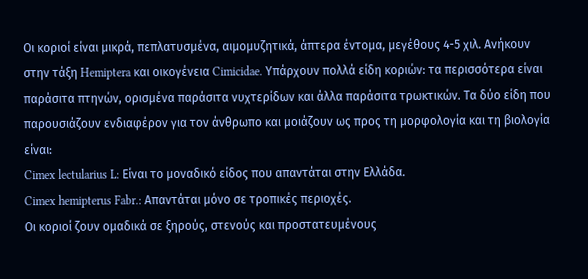Οι κοριοί είναι μικρά, πεπλατυσμένα, αιμομυζητικά, άπτερα έντομα, μεγέθους 4-5 χιλ. Ανήκουν στην τάξη Hemiptera και οικογένεια Cimicidae. Υπάρχουν πολλά είδη κοριών: τα περισσότερα είναι παράσιτα πτηνών, ορισμένα παράσιτα νυχτερίδων και άλλα παράσιτα τρωκτικών. Τα δύο είδη που παρουσιάζουν ενδιαφέρον για τον άνθρωπο και μοιάζουν ως προς τη μορφολογία και τη βιολογία είναι:
Cimex lectularius L: Eίναι το μοναδικό είδος που απαντάται στην Ελλάδα.
Cimex hemipterus Fabr.: Απαντάται μόνο σε τροπικές περιοχές.
Οι κοριοί ζουν ομαδικά σε ξηρούς, στενούς και προστατευμένους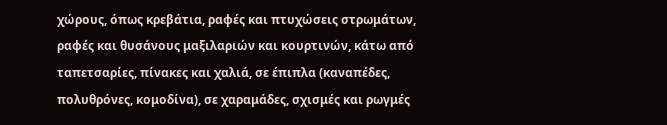χώρους, όπως κρεβάτια, ραφές και πτυχώσεις στρωμάτων, ραφές και θυσάνους μαξιλαριών και κουρτινών, κάτω από ταπετσαρίες, πίνακες και χαλιά, σε έπιπλα (καναπέδες, πολυθρόνες, κομοδίνα), σε χαραμάδες, σχισμές και ρωγμές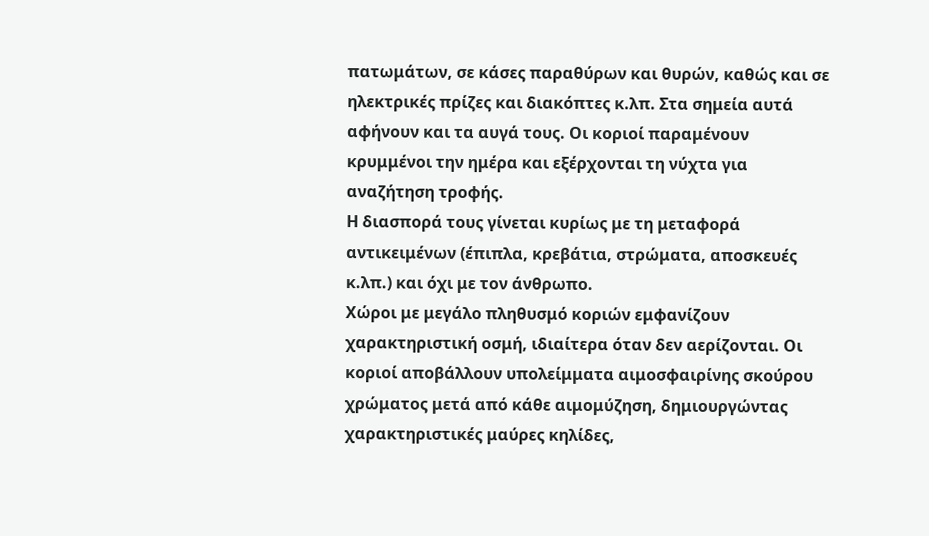πατωμάτων, σε κάσες παραθύρων και θυρών, καθώς και σε ηλεκτρικές πρίζες και διακόπτες κ.λπ. Στα σημεία αυτά αφήνουν και τα αυγά τους. Οι κοριοί παραμένουν κρυμμένοι την ημέρα και εξέρχονται τη νύχτα για αναζήτηση τροφής.
Η διασπορά τους γίνεται κυρίως με τη μεταφορά αντικειμένων (έπιπλα, κρεβάτια, στρώματα, αποσκευές κ.λπ.) και όχι με τον άνθρωπο.
Χώροι με μεγάλο πληθυσμό κοριών εμφανίζουν χαρακτηριστική οσμή, ιδιαίτερα όταν δεν αερίζονται. Οι κοριοί αποβάλλουν υπολείμματα αιμοσφαιρίνης σκούρου χρώματος μετά από κάθε αιμομύζηση, δημιουργώντας χαρακτηριστικές μαύρες κηλίδες,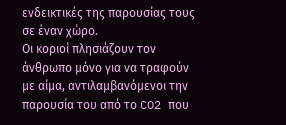ενδεικτικές της παρουσίας τους σε έναν χώρο.
Οι κοριοί πλησιάζουν τον άνθρωπο μόνο για να τραφούν με αίμα, αντιλαμβανόμενοι την παρουσία του από το CO2 που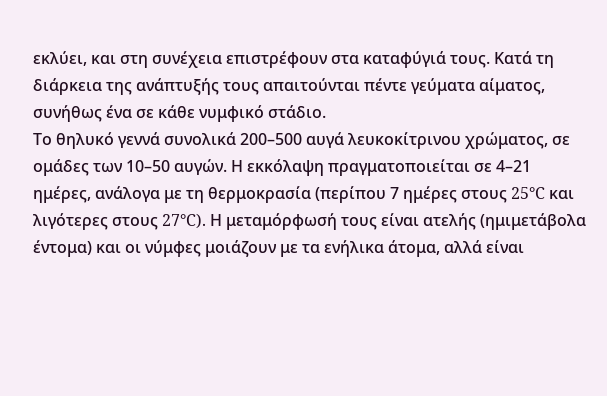εκλύει, και στη συνέχεια επιστρέφουν στα καταφύγιά τους. Κατά τη διάρκεια της ανάπτυξής τους απαιτούνται πέντε γεύματα αίματος, συνήθως ένα σε κάθε νυμφικό στάδιο.
Το θηλυκό γεννά συνολικά 200–500 αυγά λευκοκίτρινου χρώματος, σε ομάδες των 10–50 αυγών. Η εκκόλαψη πραγματοποιείται σε 4–21 ημέρες, ανάλογα με τη θερμοκρασία (περίπου 7 ημέρες στους 25°C και λιγότερες στους 27°C). Η μεταμόρφωσή τους είναι ατελής (ημιμετάβολα έντομα) και οι νύμφες μοιάζουν με τα ενήλικα άτομα, αλλά είναι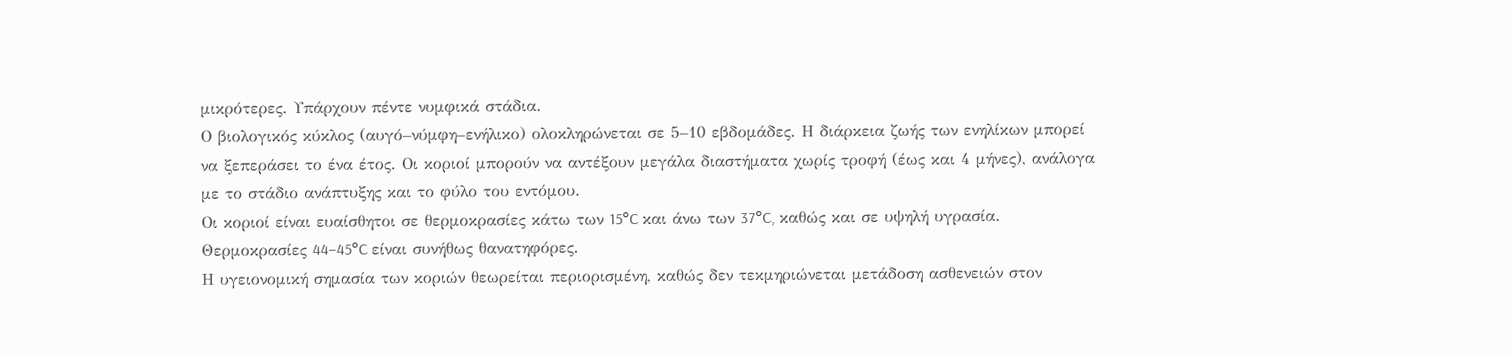μικρότερες. Υπάρχουν πέντε νυμφικά στάδια.
Ο βιολογικός κύκλος (αυγό–νύμφη–ενήλικο) ολοκληρώνεται σε 5–10 εβδομάδες. Η διάρκεια ζωής των ενηλίκων μπορεί να ξεπεράσει το ένα έτος. Οι κοριοί μπορούν να αντέξουν μεγάλα διαστήματα χωρίς τροφή (έως και 4 μήνες), ανάλογα με το στάδιο ανάπτυξης και το φύλο του εντόμου.
Οι κοριοί είναι ευαίσθητοι σε θερμοκρασίες κάτω των 15°C και άνω των 37°C, καθώς και σε υψηλή υγρασία. Θερμοκρασίες 44–45°C είναι συνήθως θανατηφόρες.
Η υγειονομική σημασία των κοριών θεωρείται περιορισμένη, καθώς δεν τεκμηριώνεται μετάδοση ασθενειών στον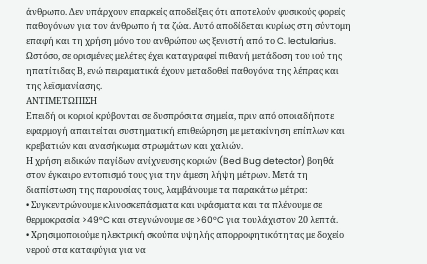άνθρωπο. Δεν υπάρχουν επαρκείς αποδείξεις ότι αποτελούν φυσικούς φορείς παθογόνων για τον άνθρωπο ή τα ζώα. Αυτό αποδίδεται κυρίως στη σύντομη επαφή και τη χρήση μόνο του ανθρώπου ως ξενιστή από το C. lectularius.
Ωστόσο, σε ορισμένες μελέτες έχει καταγραφεί πιθανή μετάδοση του ιού της ηπατίτιδας Β, ενώ πειραματικά έχουν μεταδοθεί παθογόνα της λέπρας και της λεϊσμανίασης.
ΑΝΤΙΜΕΤΩΠΙΣΗ
Επειδή οι κοριοί κρύβονται σε δυσπρόσιτα σημεία, πριν από οποιαδήποτε εφαρμογή απαιτείται συστηματική επιθεώρηση με μετακίνηση επίπλων και κρεβατιών και ανασήκωμα στρωμάτων και χαλιών.
Η χρήση ειδικών παγίδων ανίχνευσης κοριών (Bed Bug detector) βοηθά στον έγκαιρο εντοπισμό τους για την άμεση λήψη μέτρων. Μετά τη διαπίστωση της παρουσίας τους, λαμβάνουμε τα παρακάτω μέτρα:
• Συγκεντρώνουμε κλινοσκεπάσματα και υφάσματα και τα πλένουμε σε θερμοκρασία >49°C και στεγνώνουμε σε >60°C για τουλάχιστον 20 λεπτά.
• Χρησιμοποιούμε ηλεκτρική σκούπα υψηλής απορροφητικότητας με δοχείο νερού στα καταφύγια για να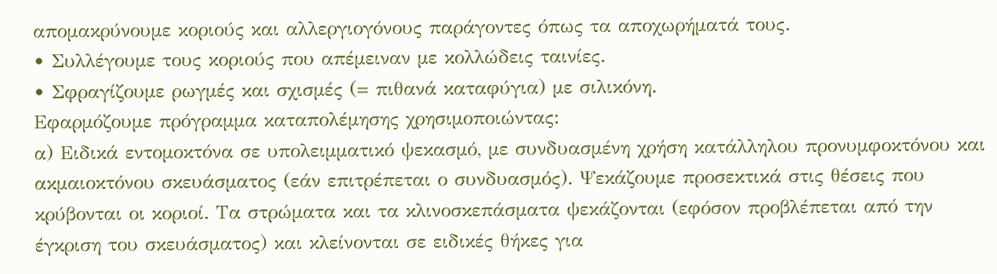απομακρύνουμε κοριούς και αλλεργιογόνους παράγοντες όπως τα αποχωρήματά τους.
• Συλλέγουμε τους κοριούς που απέμειναν με κολλώδεις ταινίες.
• Σφραγίζουμε ρωγμές και σχισμές (= πιθανά καταφύγια) με σιλικόνη.
Εφαρμόζουμε πρόγραμμα καταπολέμησης χρησιμοποιώντας:
α) Ειδικά εντομοκτόνα σε υπολειμματικό ψεκασμό, με συνδυασμένη χρήση κατάλληλου προνυμφοκτόνου και ακμαιοκτόνου σκευάσματος (εάν επιτρέπεται ο συνδυασμός). Ψεκάζουμε προσεκτικά στις θέσεις που κρύβονται οι κοριοί. Τα στρώματα και τα κλινοσκεπάσματα ψεκάζονται (εφόσον προβλέπεται από την έγκριση του σκευάσματος) και κλείνονται σε ειδικές θήκες για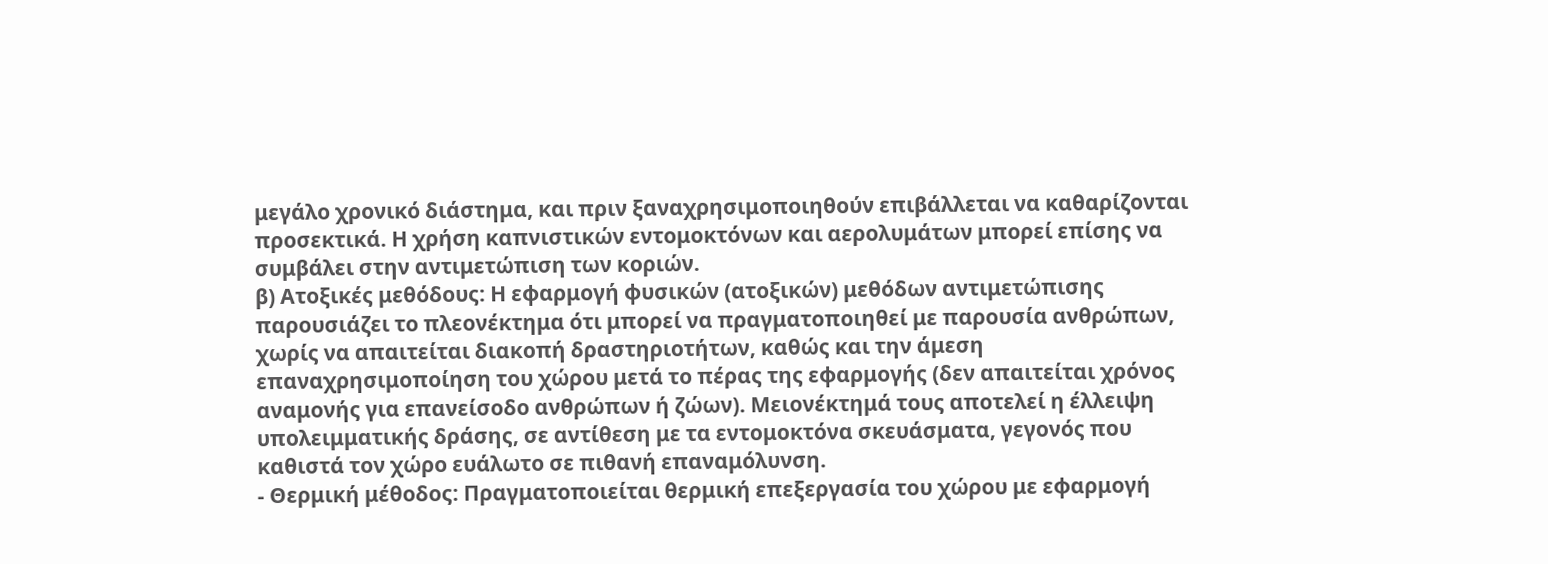μεγάλο χρονικό διάστημα, και πριν ξαναχρησιμοποιηθούν επιβάλλεται να καθαρίζονται προσεκτικά. Η χρήση καπνιστικών εντομοκτόνων και αερολυμάτων μπορεί επίσης να συμβάλει στην αντιμετώπιση των κοριών.
β) Ατοξικές μεθόδους: Η εφαρμογή φυσικών (ατοξικών) μεθόδων αντιμετώπισης παρουσιάζει το πλεονέκτημα ότι μπορεί να πραγματοποιηθεί με παρουσία ανθρώπων, χωρίς να απαιτείται διακοπή δραστηριοτήτων, καθώς και την άμεση επαναχρησιμοποίηση του χώρου μετά το πέρας της εφαρμογής (δεν απαιτείται χρόνος αναμονής για επανείσοδο ανθρώπων ή ζώων). Μειονέκτημά τους αποτελεί η έλλειψη υπολειμματικής δράσης, σε αντίθεση με τα εντομοκτόνα σκευάσματα, γεγονός που καθιστά τον χώρο ευάλωτο σε πιθανή επαναμόλυνση.
- Θερμική μέθοδος: Πραγματοποιείται θερμική επεξεργασία του χώρου με εφαρμογή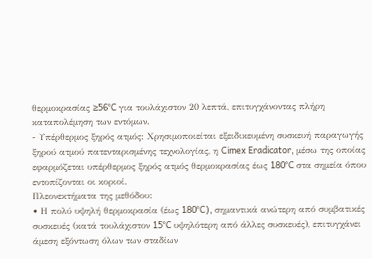θερμοκρασίας ≥56°C για τουλάχιστον 20 λεπτά, επιτυγχάνοντας πλήρη καταπολέμηση των εντόμων.
- Υπέρθερμος ξηρός ατμός: Χρησιμοποιείται εξειδικευμένη συσκευή παραγωγής ξηρού ατμού πατενταρισμένης τεχνολογίας, η Cimex Eradicator, μέσω της οποίας εφαρμόζεται υπέρθερμος ξηρός ατμός θερμοκρασίας έως 180°C στα σημεία όπου εντοπίζονται οι κοριοί.
Πλεονεκτήματα της μεθόδου:
• Η πολύ υψηλή θερμοκρασία (έως 180°C), σημαντικά ανώτερη από συμβατικές συσκευές (κατά τουλάχιστον 15°C υψηλότερη από άλλες συσκευές), επιτυγχάνει άμεση εξόντωση όλων των σταδίων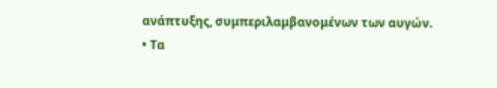ανάπτυξης, συμπεριλαμβανομένων των αυγών.
• Τα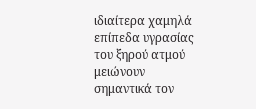ιδιαίτερα χαμηλά επίπεδα υγρασίας του ξηρού ατμού μειώνουν σημαντικά τον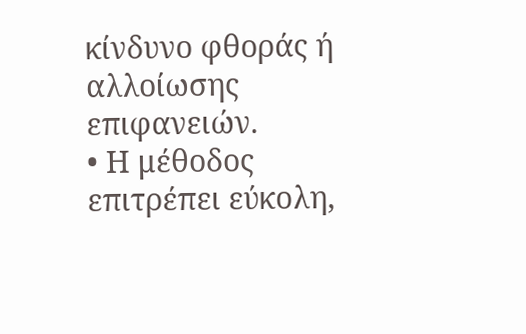κίνδυνο φθοράς ή αλλοίωσης επιφανειών.
• Η μέθοδος επιτρέπει εύκολη,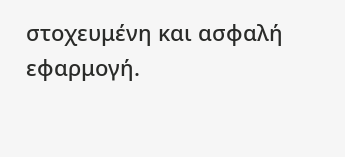στοχευμένη και ασφαλή εφαρμογή.